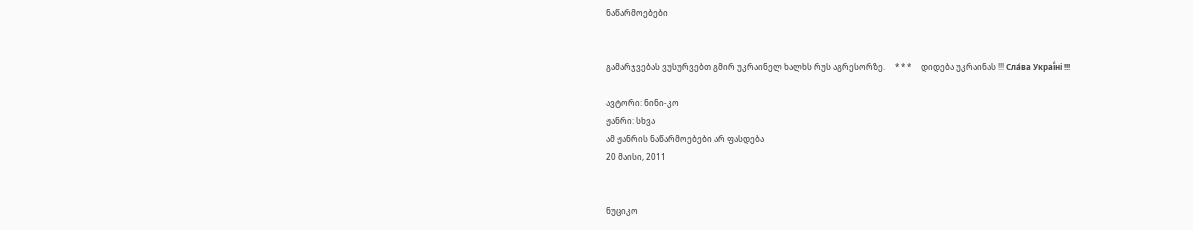ნაწარმოებები


გამარჯვებას ვუსურვებთ გმირ უკრაინელ ხალხს რუს აგრესორზე.     * * *     დიდება უკრაინას !!! Сла́ва Украї́ні !!!

ავტორი: ნინი-კო
ჟანრი: სხვა
ამ ჟანრის ნაწარმოებები არ ფასდება
20 მაისი, 2011


ნუციკო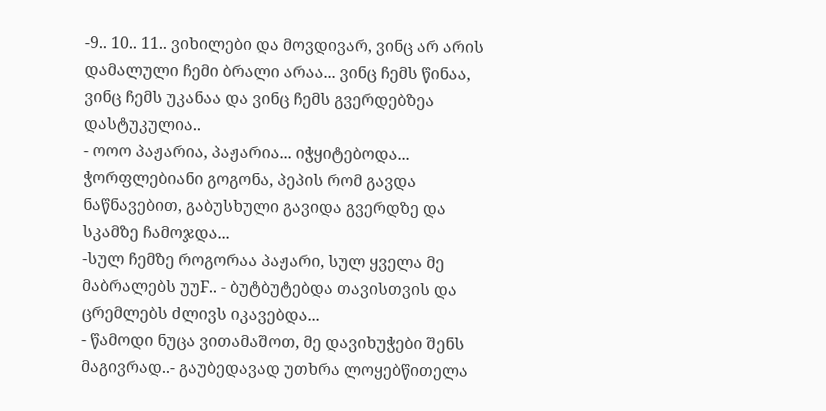-9.. 10.. 11.. ვიხილები და მოვდივარ, ვინც არ არის დამალული ჩემი ბრალი არაა... ვინც ჩემს წინაა, ვინც ჩემს უკანაა და ვინც ჩემს გვერდებზეა დასტუკულია..
- ოოო პაჟარია, პაჟარია... იჭყიტებოდა...
ჭორფლებიანი გოგონა, პეპის რომ გავდა ნაწნავებით, გაბუსხული გავიდა გვერდზე და სკამზე ჩამოჯდა...
-სულ ჩემზე როგორაა პაჟარი, სულ ყველა მე მაბრალებს უუF.. - ბუტბუტებდა თავისთვის და ცრემლებს ძლივს იკავებდა...
- წამოდი ნუცა ვითამაშოთ, მე დავიხუჭები შენს მაგივრად..- გაუბედავად უთხრა ლოყებწითელა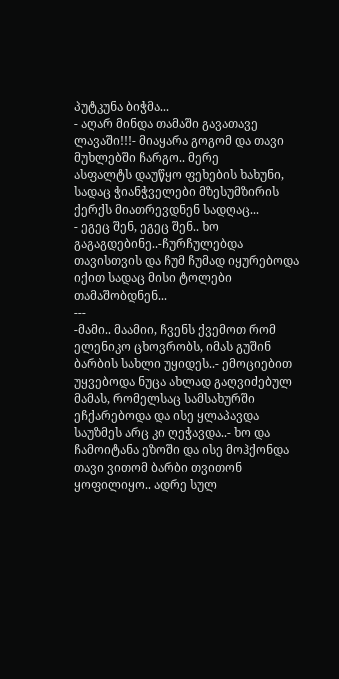პუტკუნა ბიჭმა...
- აღარ მინდა თამაში გავათავე ლავაში!!!- მიაყარა გოგომ და თავი მუხლებში ჩარგო.. მერე
ასფალტს დაუწყო ფეხების ხახუნი, სადაც ჭიანჭველები მზესუმზირის ქერქს მიათრევდნენ სადღაც...
- ეგეც შენ, ეგეც შენ.. ხო გაგაგდებინე..-ჩურჩულებდა თავისთვის და ჩუმ ჩუმად იყურებოდა იქით სადაც მისი ტოლები თამაშობდნენ...
---
-მამი.. მაამიი, ჩვენს ქვემოთ რომ ელენიკო ცხოვრობს, იმას გუშინ ბარბის სახლი უყიდეს..- ემოციებით უყვებოდა ნუცა ახლად გაღვიძებულ მამას, რომელსაც სამსახურში ეჩქარებოდა და ისე ყლაპავდა საუზმეს არც კი ღეჭავდა..- ხო და ჩამოიტანა ეზოში და ისე მოჰქონდა თავი ვითომ ბარბი თვითონ ყოფილიყო.. ადრე სულ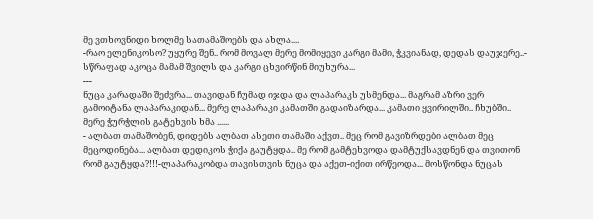მე ვთხოვნიდი ხოლმე სათამაშოებს და ახლა....
-რაო ელენიკოსო? უყურე შენ.. რომ მოვალ მერე მომიყევი კარგი მამი, ჭკვიანად, დედას დაუჯერე..- სწრაფად აკოცა მამამ შვილს და კარგი ცხვირწინ მიუხურა...
---
ნუცა კარადაში შეძვრა... თავიდან ჩუმად იჯდა და ლაპარაკს უსმენდა... მაგრამ აზრი ვერ გამოიტანა ლაპარაკიდან... მერე ლაპარაკი კამათში გადაიზარდა... კამათი ყვირილში.. ჩხუბში.. მერე ჭურჭლის გატეხვის ხმა ......
- ალბათ თამაშობენ, დიდებს ალბათ ასეთი თამაში აქვთ.. მეც რომ გავიზრდები ალბათ მეც მეცოდინება... ალბათ დედიკოს ჭიქა გაუტყდა.. მე რომ გამტეხვოდა დამტუქსავდნენ და თვითონ რომ გაუტყდა?!!!-ლაპარაკობდა თავისთვის ნუცა და აქეთ-იქით ირწეოდა... მოსწონდა ნუცას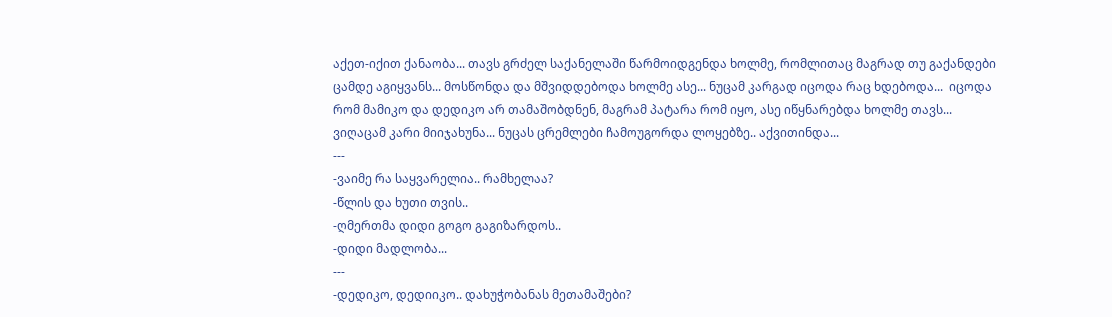აქეთ-იქით ქანაობა... თავს გრძელ საქანელაში წარმოიდგენდა ხოლმე, რომლითაც მაგრად თუ გაქანდები ცამდე აგიყვანს... მოსწონდა და მშვიდდებოდა ხოლმე ასე... ნუცამ კარგად იცოდა რაც ხდებოდა...  იცოდა რომ მამიკო და დედიკო არ თამაშობდნენ, მაგრამ პატარა რომ იყო, ასე იწყნარებდა ხოლმე თავს...
ვიღაცამ კარი მიიჯახუნა... ნუცას ცრემლები ჩამოუგორდა ლოყებზე.. აქვითინდა...
---
-ვაიმე რა საყვარელია.. რამხელაა?
-წლის და ხუთი თვის..
-ღმერთმა დიდი გოგო გაგიზარდოს..
-დიდი მადლობა...
---
-დედიკო, დედიიკო.. დახუჭობანას მეთამაშები?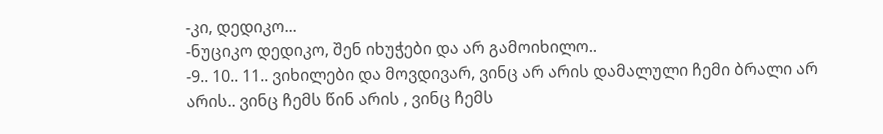-კი, დედიკო...
-ნუციკო დედიკო, შენ იხუჭები და არ გამოიხილო..
-9.. 10.. 11.. ვიხილები და მოვდივარ, ვინც არ არის დამალული ჩემი ბრალი არ არის.. ვინც ჩემს წინ არის , ვინც ჩემს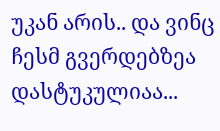უკან არის.. და ვინც ჩესმ გვერდებზეა დასტუკულიაა...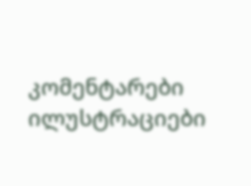კომენტარები ილუსტრაციები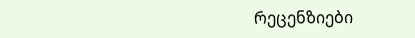რეცენზიები